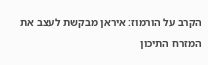הקרב על הורמוז: איראן מבקשת לעצב את המזרח התיכון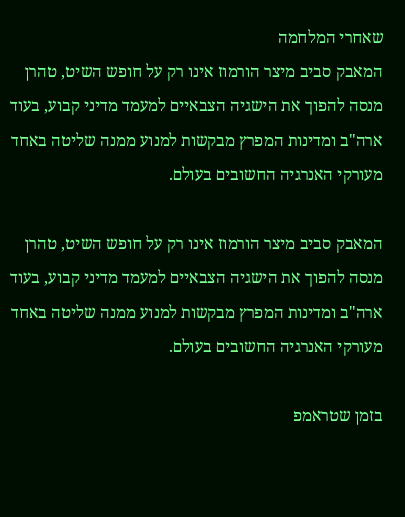שאחרי המלחמה
המאבק סביב מיצר הורמוז אינו רק על חופש השיט, טהרן מנסה להפוך את הישגיה הצבאיים למעמד מדיני קבוע, בעוד ארה"ב ומדינות המפרץ מבקשות למנוע ממנה שליטה באחד מעורקי האנרגיה החשובים בעולם.

המאבק סביב מיצר הורמוז אינו רק על חופש השיט, טהרן מנסה להפוך את הישגיה הצבאיים למעמד מדיני קבוע, בעוד ארה"ב ומדינות המפרץ מבקשות למנוע ממנה שליטה באחד מעורקי האנרגיה החשובים בעולם.

בזמן שטראמפ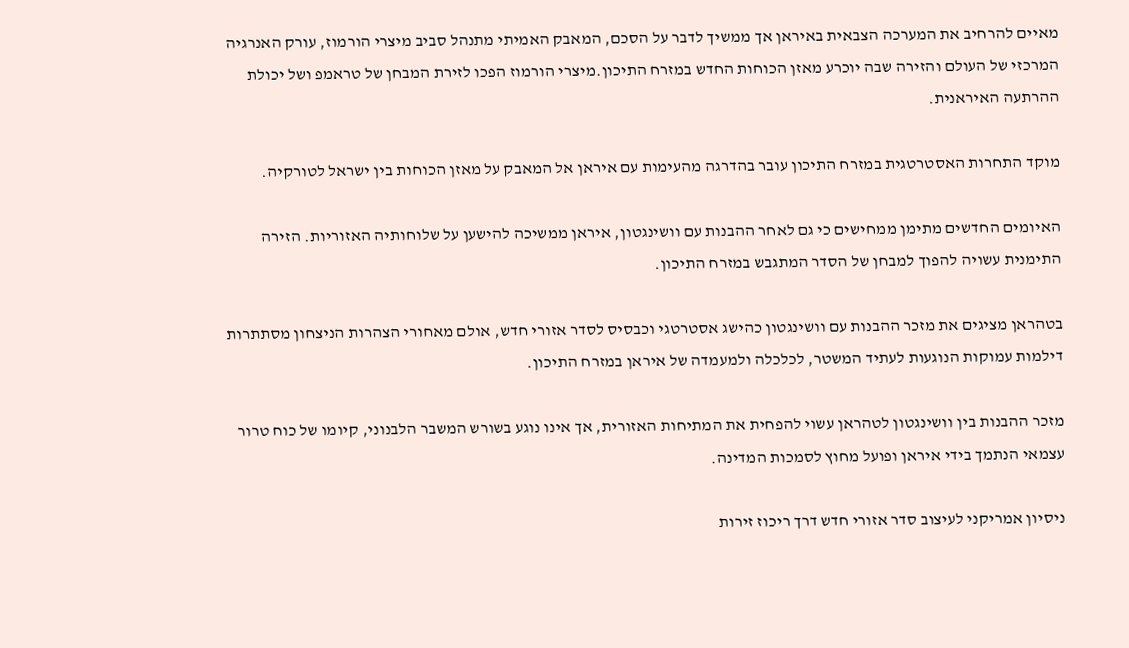מאיים להרחיב את המערכה הצבאית באיראן אך ממשיך לדבר על הסכם, המאבק האמיתי מתנהל סביב מיצרי הורמוז, עורק האנרגיה המרכזי של העולם והזירה שבה יוכרע מאזן הכוחות החדש במזרח התיכון.מיצרי הורמוז הפכו לזירת המבחן של טראמפ ושל יכולת ההרתעה האיראנית.

מוקד התחרות האסטרטגית במזרח התיכון עובר בהדרגה מהעימות עם איראן אל המאבק על מאזן הכוחות בין ישראל לטורקיה.

האיומים החדשים מתימן ממחישים כי גם לאחר ההבנות עם וושינגטון, איראן ממשיכה להישען על שלוחותיה האזוריות. הזירה התימנית עשויה להפוך למבחן של הסדר המתגבש במזרח התיכון.

בטהראן מציגים את מזכר ההבנות עם וושינגטון כהישג אסטרטגי וכבסיס לסדר אזורי חדש, אולם מאחורי הצהרות הניצחון מסתתרות דילמות עמוקות הנוגעות לעתיד המשטר, לכלכלה ולמעמדה של איראן במזרח התיכון.

מזכר ההבנות בין וושינגטון לטהראן עשוי להפחית את המתיחות האזורית, אך אינו נוגע בשורש המשבר הלבנוני, קיומו של כוח טרור עצמאי הנתמך בידי איראן ופועל מחוץ לסמכות המדינה.

ניסיון אמריקני לעיצוב סדר אזורי חדש דרך ריכוז זירות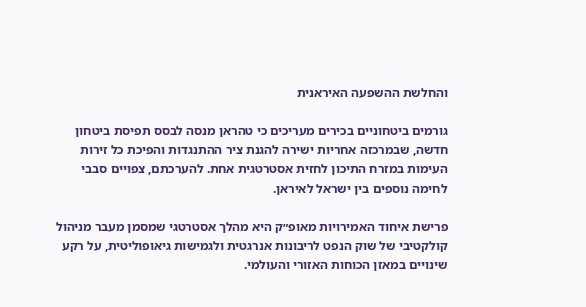והחלשת ההשפעה האיראנית

גורמים ביטחוניים בכירים מעריכים כי טהראן מנסה לבסס תפיסת ביטחון חדשה, שבמרכזה אחריות ישירה להגנת ציר ההתנגדות והפיכת כל זירות העימות במזרח התיכון לחזית אסטרטגית אחת. להערכתם, צפויים סבבי לחימה נוספים בין ישראל לאיראן.

פרישת איחוד האמירויות מאופ״ק היא מהלך אסטרטגי שמסמן מעבר מניהול קולקטיבי של שוק הנפט לריבונות אנרגטית ולגמישות גיאופוליטית, על רקע שינויים במאזן הכוחות האזורי והעולמי.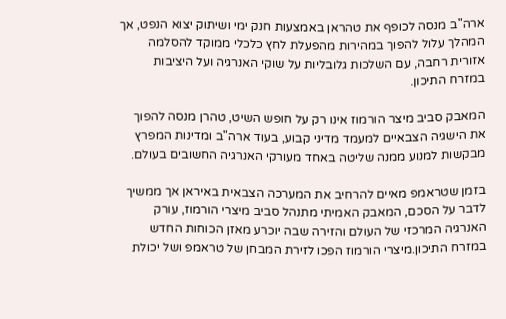ארה"ב מנסה לכופף את טהראן באמצעות חנק ימי ושיתוק יצוא הנפט, אך המהלך עלול להפוך במהירות מהפעלת לחץ כלכלי ממוקד להסלמה אזורית רחבה, עם השלכות גלובליות על שוקי האנרגיה ועל היציבות במזרח התיכון.

המאבק סביב מיצר הורמוז אינו רק על חופש השיט, טהרן מנסה להפוך את הישגיה הצבאיים למעמד מדיני קבוע, בעוד ארה"ב ומדינות המפרץ מבקשות למנוע ממנה שליטה באחד מעורקי האנרגיה החשובים בעולם.

בזמן שטראמפ מאיים להרחיב את המערכה הצבאית באיראן אך ממשיך לדבר על הסכם, המאבק האמיתי מתנהל סביב מיצרי הורמוז, עורק האנרגיה המרכזי של העולם והזירה שבה יוכרע מאזן הכוחות החדש במזרח התיכון.מיצרי הורמוז הפכו לזירת המבחן של טראמפ ושל יכולת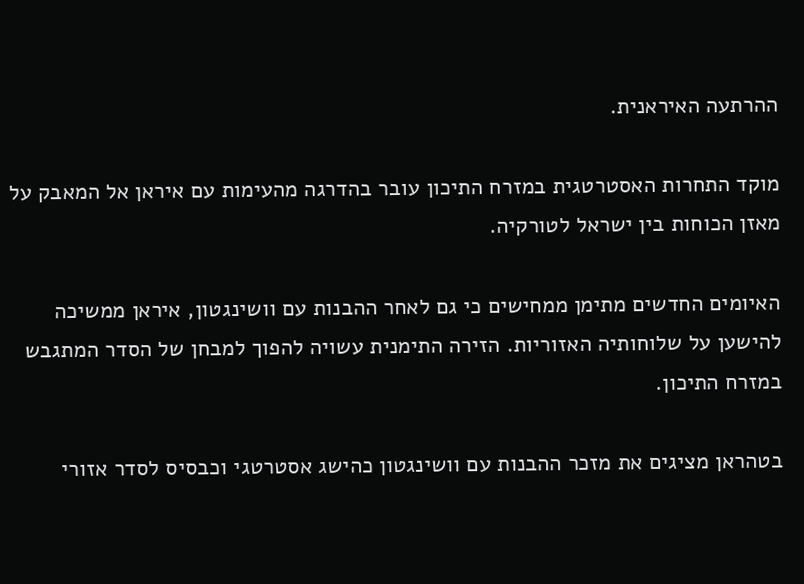ההרתעה האיראנית.

מוקד התחרות האסטרטגית במזרח התיכון עובר בהדרגה מהעימות עם איראן אל המאבק על מאזן הכוחות בין ישראל לטורקיה.

האיומים החדשים מתימן ממחישים כי גם לאחר ההבנות עם וושינגטון, איראן ממשיכה להישען על שלוחותיה האזוריות. הזירה התימנית עשויה להפוך למבחן של הסדר המתגבש במזרח התיכון.

בטהראן מציגים את מזכר ההבנות עם וושינגטון כהישג אסטרטגי וכבסיס לסדר אזורי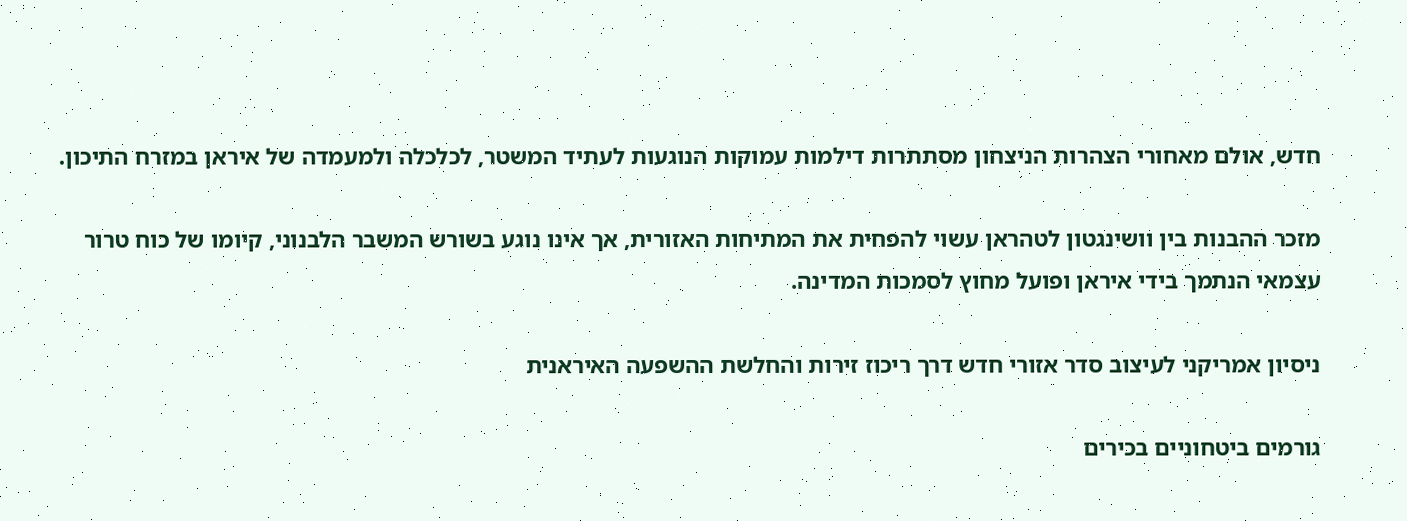חדש, אולם מאחורי הצהרות הניצחון מסתתרות דילמות עמוקות הנוגעות לעתיד המשטר, לכלכלה ולמעמדה של איראן במזרח התיכון.

מזכר ההבנות בין וושינגטון לטהראן עשוי להפחית את המתיחות האזורית, אך אינו נוגע בשורש המשבר הלבנוני, קיומו של כוח טרור עצמאי הנתמך בידי איראן ופועל מחוץ לסמכות המדינה.

ניסיון אמריקני לעיצוב סדר אזורי חדש דרך ריכוז זירות והחלשת ההשפעה האיראנית

גורמים ביטחוניים בכירים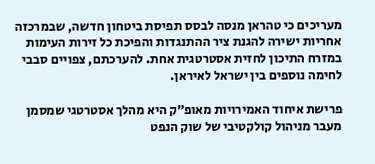מעריכים כי טהראן מנסה לבסס תפיסת ביטחון חדשה, שבמרכזה אחריות ישירה להגנת ציר ההתנגדות והפיכת כל זירות העימות במזרח התיכון לחזית אסטרטגית אחת. להערכתם, צפויים סבבי לחימה נוספים בין ישראל לאיראן.

פרישת איחוד האמירויות מאופ״ק היא מהלך אסטרטגי שמסמן מעבר מניהול קולקטיבי של שוק הנפט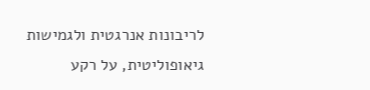לריבונות אנרגטית ולגמישות גיאופוליטית, על רקע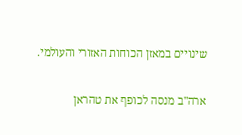שינויים במאזן הכוחות האזורי והעולמי.

ארה"ב מנסה לכופף את טהראן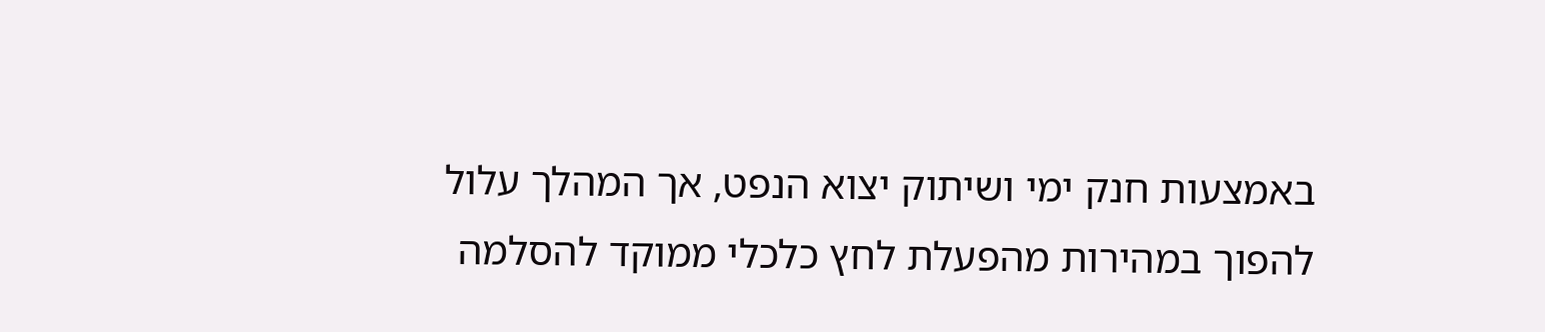באמצעות חנק ימי ושיתוק יצוא הנפט, אך המהלך עלול להפוך במהירות מהפעלת לחץ כלכלי ממוקד להסלמה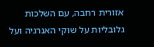אזורית רחבה, עם השלכות גלובליות על שוקי האנרגיה ועל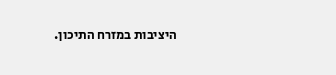היציבות במזרח התיכון.